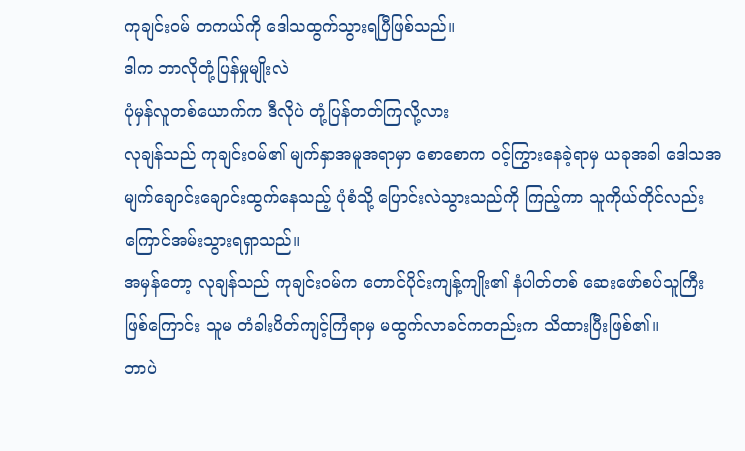ကုချင်း၀မ် တကယ်ကို ဒေါသထွက်သွားရပြီဖြစ်သည်။
ဒါက ဘာလိုတုံ့ပြန်မှုမျိုးလဲ
ပုံမှန်လူတစ်ယောက်က ဒီလိုပဲ တုံ့ပြန်တတ်ကြလို့လား
လုချန်သည် ကုချင်း၀မ်၏ မျက်နှာအမူအရာမှာ စောစောက ဝင့်ကြွားနေခဲ့ရာမှ ယခုအခါ ဒေါသအမျက်ချောင်းချောင်းထွက်နေသည့် ပုံစံသို့ ပြောင်းလဲသွားသည်ကို ကြည့်ကာ သူကိုယ်တိုင်လည်း ကြောင်အမ်းသွားရရှာသည်။
အမှန်တော့ လုချန်သည် ကုချင်း၀မ်က တောင်ပိုင်းကျန့်ကျိုး၏ နံပါတ်တစ် ဆေးဖော်စပ်သူကြီးဖြစ်ကြောင်း သူမ တံခါးပိတ်ကျင့်ကြံရာမှ မထွက်လာခင်ကတည်းက သိထားပြီးဖြစ်၏။
ဘာပဲ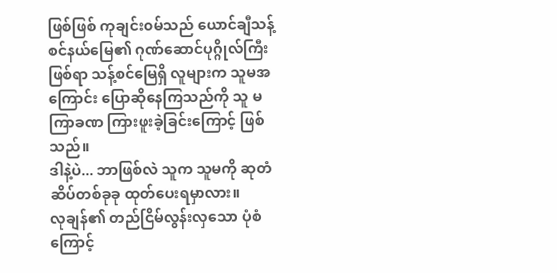ဖြစ်ဖြစ် ကုချင်း၀မ်သည် ယောင်ချီသန့်စင်နယ်မြေ၏ ဂုဏ်ဆောင်ပုဂ္ဂိုလ်ကြီးဖြစ်ရာ သန့်စင်မြေရှိ လူများက သူမအကြောင်း ပြောဆိုနေကြသည်ကို သူ မကြာခဏ ကြားဖူးခဲ့ခြင်းကြောင့် ဖြစ်သည်။
ဒါနဲ့ပဲ... ဘာဖြစ်လဲ သူက သူမကို ဆုတံဆိပ်တစ်ခုခု ထုတ်ပေးရမှာလား။
လုချန်၏ တည်ငြိမ်လွန်းလှသော ပုံစံကြောင့်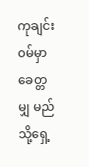ကုချင်း၀မ်မှာ ခေတ္တမျှ မည်သို့ရှေ့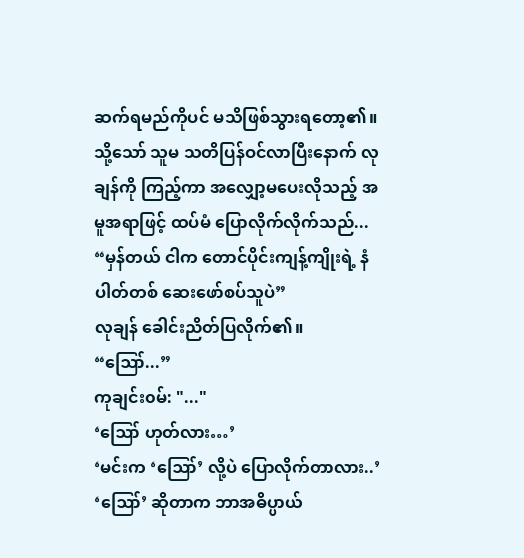ဆက်ရမည်ကိုပင် မသိဖြစ်သွားရတော့၏။ သို့သော် သူမ သတိပြန်ဝင်လာပြီးနောက် လုချန်ကို ကြည့်ကာ အလျှော့မပေးလိုသည့် အမူအရာဖြင့် ထပ်မံ ပြောလိုက်လိုက်သည်...
“မှန်တယ် ငါက တောင်ပိုင်းကျန့်ကျိုးရဲ့ နံပါတ်တစ် ဆေးဖော်စပ်သူပဲ”
လုချန် ခေါင်းညိတ်ပြလိုက်၏။
“ဪ...”
ကုချင်း၀မ်: "..."
‘ဪ ဟုတ်လား…’
‘မင်းက ‘ဪ’ လို့ပဲ ပြောလိုက်တာလား..’
‘ဪ’ ဆိုတာက ဘာအဓိပ္ပာယ်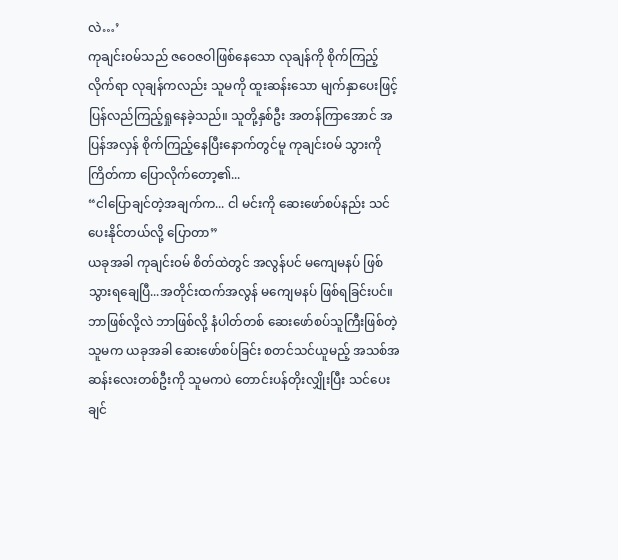လဲ…’
ကုချင်း၀မ်သည် ဇဝေဇဝါဖြစ်နေသော လုချန်ကို စိုက်ကြည့်လိုက်ရာ လုချန်ကလည်း သူမကို ထူးဆန်းသော မျက်နှာပေးဖြင့် ပြန်လည်ကြည့်ရှုနေခဲ့သည်။ သူတို့နှစ်ဦး အတန်ကြာအောင် အပြန်အလှန် စိုက်ကြည့်နေပြီးနောက်တွင်မူ ကုချင်း၀မ် သွားကို ကြိတ်ကာ ပြောလိုက်တော့၏...
“ငါပြောချင်တဲ့အချက်က... ငါ မင်းကို ဆေးဖော်စပ်နည်း သင်ပေးနိုင်တယ်လို့ ပြောတာ”
ယခုအခါ ကုချင်း၀မ် စိတ်ထဲတွင် အလွန်ပင် မကျေမနပ် ဖြစ်သွားရချေပြီ...အတိုင်းထက်အလွန် မကျေမနပ် ဖြစ်ရခြင်းပင်။
ဘာဖြစ်လို့လဲ ဘာဖြစ်လို့ နံပါတ်တစ် ဆေးဖော်စပ်သူကြီးဖြစ်တဲ့ သူမက ယခုအခါ ဆေးဖော်စပ်ခြင်း စတင်သင်ယူမည့် အသစ်အဆန်းလေးတစ်ဦးကို သူမကပဲ တောင်းပန်တိုးလျှိုးပြီး သင်ပေးချင်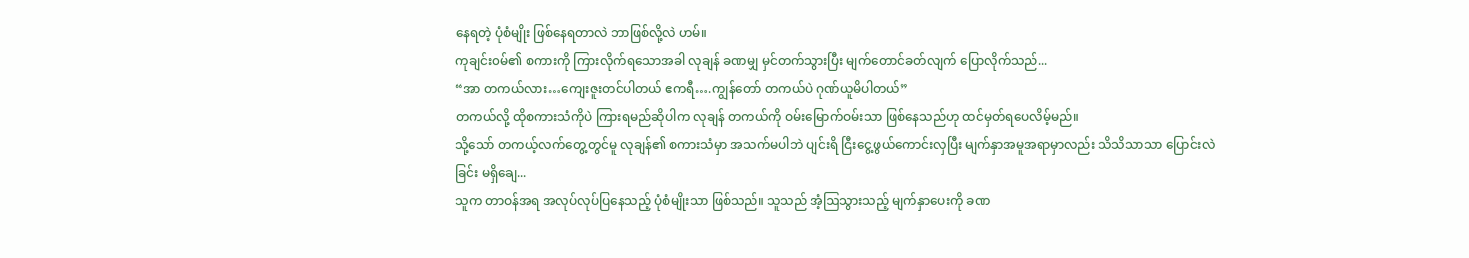နေရတဲ့ ပုံစံမျိုး ဖြစ်နေရတာလဲ ဘာဖြစ်လို့လဲ ဟမ်။
ကုချင်း၀မ်၏ စကားကို ကြားလိုက်ရသောအခါ လုချန် ခဏမျှ မှင်တက်သွားပြီး မျက်တောင်ခတ်လျက် ပြောလိုက်သည်...
“အာ တကယ်လား…ကျေးဇူးတင်ပါတယ် ဧကရီ….ကျွန်တော် တကယ်ပဲ ဂုဏ်ယူမိပါတယ်”
တကယ်လို့ ထိုစကားသံကိုပဲ ကြားရမည်ဆိုပါက လုချန် တကယ်ကို ဝမ်းမြောက်ဝမ်းသာ ဖြစ်နေသည်ဟု ထင်မှတ်ရပေလိမ့်မည်။
သို့သော် တကယ့်လက်တွေ့တွင်မူ လုချန်၏ စကားသံမှာ အသက်မပါဘဲ ပျင်းရိ ငြီးငွေ့ဖွယ်ကောင်းလှပြီး မျက်နှာအမူအရာမှာလည်း သိသိသာသာ ပြောင်းလဲခြင်း မရှိချေ...
သူက တာဝန်အရ အလုပ်လုပ်ပြနေသည့် ပုံစံမျိုးသာ ဖြစ်သည်။ သူသည် အံ့ဩသွားသည့် မျက်နှာပေးကို ခဏ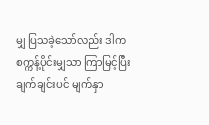မျှ ပြသခဲ့သော်လည်း ဒါက စက္ကန့်ပိုင်းမျှသာ ကြာမြင့်ပြီး ချက်ချင်းပင် မျက်နှာ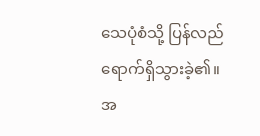သေပုံစံသို့ ပြန်လည်ရောက်ရှိသွားခဲ့၏။
အ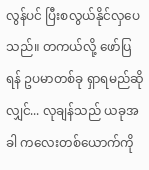လွန်ပင် ပြီးစလွယ်နိုင်လှပေသည်။ တကယ်လို့ ဖော်ပြရန် ဥပမာတစ်ခု ရှာရမည်ဆိုလျှင်... လုချန်သည် ယခုအခါ ကလေးတစ်ယောက်ကို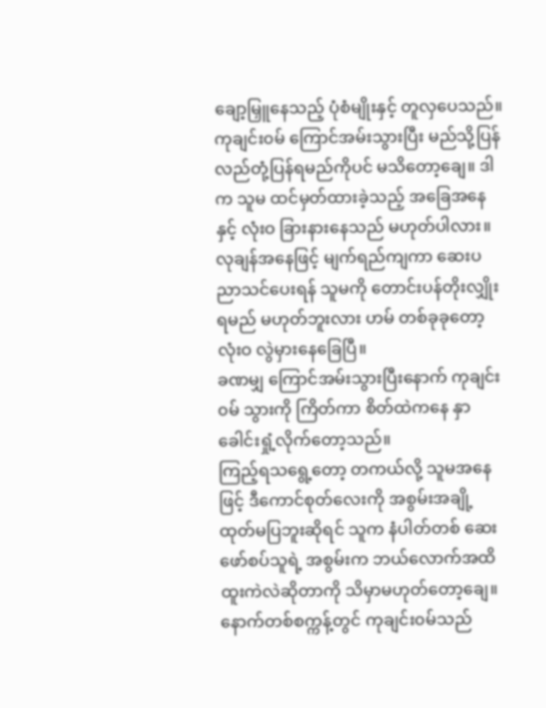ချော့မြှူနေသည့် ပုံစံမျိုးနှင့် တူလှပေသည်။
ကုချင်း၀မ် ကြောင်အမ်းသွားပြီး မည်သို့ပြန်လည်တုံ့ပြန်ရမည်ကိုပင် မသိတော့ချေ။ ဒါက သူမ ထင်မှတ်ထားခဲ့သည့် အခြေအနေနှင့် လုံးဝ ခြားနားနေသည် မဟုတ်ပါလား။
လုချန်အနေဖြင့် မျက်ရည်ကျကာ ဆေးပညာသင်ပေးရန် သူမကို တောင်းပန်တိုးလျှိုးရမည် မဟုတ်ဘူးလား ဟမ် တစ်ခုခုတော့ လုံးဝ လွဲမှားနေခြေပြီ။
ခဏမျှ ကြောင်အမ်းသွားပြီးနောက် ကုချင်း၀မ် သွားကို ကြိတ်ကာ စိတ်ထဲကနေ နှာခေါင်းရှုံ့လိုက်တော့သည်။
ကြည့်ရသရွေ့တော့ တကယ်လို့ သူမအနေဖြင့် ဒီကောင်စုတ်လေးကို အစွမ်းအချို့ ထုတ်မပြဘူးဆိုရင် သူက နံပါတ်တစ် ဆေးဖော်စပ်သူရဲ့ အစွမ်းက ဘယ်လောက်အထိ ထူးကဲလဲဆိုတာကို သိမှာမဟုတ်တော့ချေ။
နောက်တစ်စက္ကန့်တွင် ကုချင်း၀မ်သည်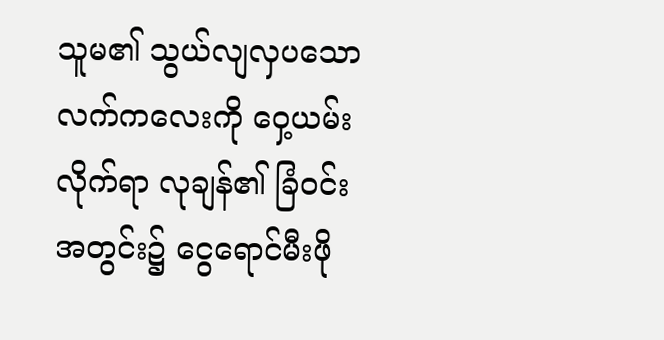သူမ၏ သွယ်လျလှပသော လက်ကလေးကို ဝှေ့ယမ်းလိုက်ရာ လုချန်၏ ခြံဝင်းအတွင်း၌ ငွေရောင်မီးဖို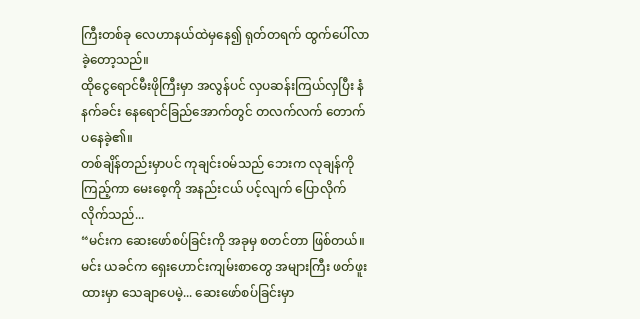ကြီးတစ်ခု လေဟာနယ်ထဲမှနေ၍ ရုတ်တရက် ထွက်ပေါ်လာခဲ့တော့သည်။
ထိုငွေရောင်မီးဖိုကြီးမှာ အလွန်ပင် လှပဆန်းကြယ်လှပြီး နံနက်ခင်း နေရောင်ခြည်အောက်တွင် တလက်လက် တောက်ပနေခဲ့၏။
တစ်ချိန်တည်းမှာပင် ကုချင်း၀မ်သည် ဘေးက လုချန်ကို ကြည့်ကာ မေးစေ့ကို အနည်းငယ် ပင့်လျက် ပြောလိုက်လိုက်သည်...
“မင်းက ဆေးဖော်စပ်ခြင်းကို အခုမှ စတင်တာ ဖြစ်တယ်။မင်း ယခင်က ရှေးဟောင်းကျမ်းစာတွေ အများကြီး ဖတ်ဖူးထားမှာ သေချာပေမဲ့... ဆေးဖော်စပ်ခြင်းမှာ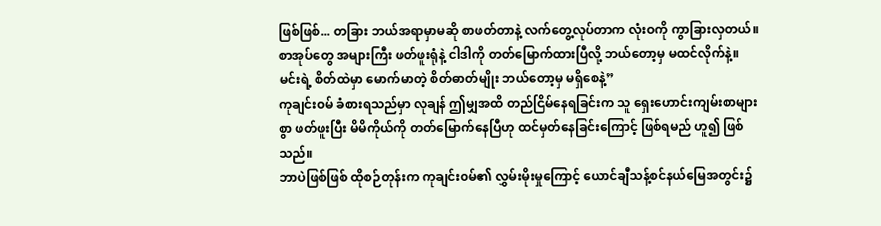ဖြစ်ဖြစ်... တခြား ဘယ်အရာမှာမဆို စာဖတ်တာနဲ့ လက်တွေ့လုပ်တာက လုံးဝကို ကွာခြားလှတယ်။ စာအုပ်တွေ အများကြီး ဖတ်ဖူးရုံနဲ့ ငါဒါကို တတ်မြောက်ထားပြီလို့ ဘယ်တော့မှ မထင်လိုက်နဲ့။ မင်းရဲ့ စိတ်ထဲမှာ မောက်မာတဲ့ စိတ်ဓာတ်မျိုး ဘယ်တော့မှ မရှိစေနဲ့”
ကုချင်း၀မ် ခံစားရသည်မှာ လုချန် ဤမျှအထိ တည်ငြိမ်နေရခြင်းက သူ ရှေးဟောင်းကျမ်းစာများစွာ ဖတ်ဖူးပြီး မိမိကိုယ်ကို တတ်မြောက်နေပြီဟု ထင်မှတ်နေခြင်းကြောင့် ဖြစ်ရမည် ဟူ၍ ဖြစ်သည်။
ဘာပဲဖြစ်ဖြစ် ထိုစဉ်တုန်းက ကုချင်း၀မ်၏ လွှမ်းမိုးမှုကြောင့် ယောင်ချီသန့်စင်နယ်မြေအတွင်း၌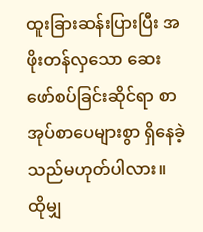ထူးခြားဆန်းပြားပြီး အဖိုးတန်လှသော ဆေးဖော်စပ်ခြင်းဆိုင်ရာ စာအုပ်စာပေများစွာ ရှိနေခဲ့သည်မဟုတ်ပါလား။
ထိုမျှ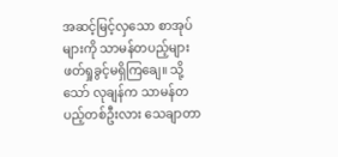အဆင့်မြင့်လှသော စာအုပ်များကို သာမန်တပည့်များ ဖတ်ရှုခွင့်မရှိကြချေ။ သို့သော် လုချန်က သာမန်တပည့်တစ်ဦးလား သေချာတာ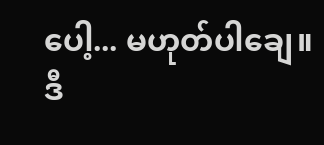ပေါ့... မဟုတ်ပါချေ။
ဒီ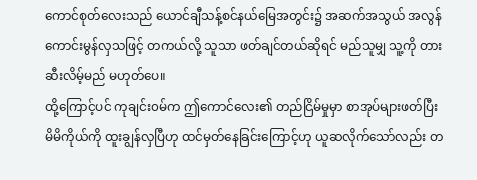ကောင်စုတ်လေးသည် ယောင်ချီသန့်စင်နယ်မြေအတွင်း၌ အဆက်အသွယ် အလွန်ကောင်းမွန်လှသဖြင့် တကယ်လို့ သူသာ ဖတ်ချင်တယ်ဆိုရင် မည်သူမျှ သူ့ကို တားဆီးလိမ့်မည် မဟုတ်ပေ။
ထို့ကြောင့်ပင် ကုချင်း၀မ်က ဤကောင်လေး၏ တည်ငြိမ်မှုမှာ စာအုပ်များဖတ်ပြီး မိမိကိုယ်ကို ထူးချွန်လှပြီဟု ထင်မှတ်နေခြင်းကြောင့်ဟု ယူဆလိုက်သော်လည်း တ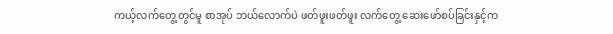ကယ့်လက်တွေ့တွင်မူ စာအုပ် ဘယ်လောက်ပဲ ဖတ်ဖူးဖတ်ဖူး လက်တွေ့ ဆေးဖော်စပ်ခြင်းနှင့်က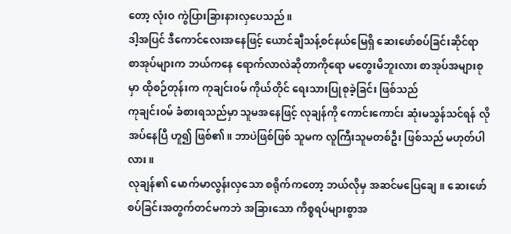တော့ လုံးဝ ကွဲပြားခြားနားလှပေသည်။
ဒါ့အပြင် ဒီကောင်လေးအနေဖြင့် ယောင်ချီသန့်စင်နယ်မြေရှိ ဆေးဖော်စပ်ခြင်းဆိုင်ရာ စာအုပ်များက ဘယ်ကနေ ရောက်လာလဲဆိုတာကိုရော မတွေးမိဘူးလား စာအုပ်အများစုမှာ ထိုစဉ်တုန်းက ကုချင်း၀မ် ကိုယ်တိုင် ရေးသားပြုစုခဲ့ခြင်း ဖြစ်သည်
ကုချင်း၀မ် ခံစားရသည်မှာ သူမအနေဖြင့် လုချန်ကို ကောင်းကောင်း ဆုံးမသွန်သင်ရန် လိုအပ်နေပြီ ဟူ၍ ဖြစ်၏။ ဘာပဲဖြစ်ဖြစ် သူမက လူကြီးသူမတစ်ဦး ဖြစ်သည် မဟုတ်ပါလား။
လုချန်၏ မောက်မာလွန်းလှသော စရိုက်ကတော့ ဘယ်လိုမှ အဆင်မပြေချေ။ ဆေးဖော်စပ်ခြင်းအတွက်တင်မကဘဲ အခြားသော ကိစ္စရပ်များစွာအ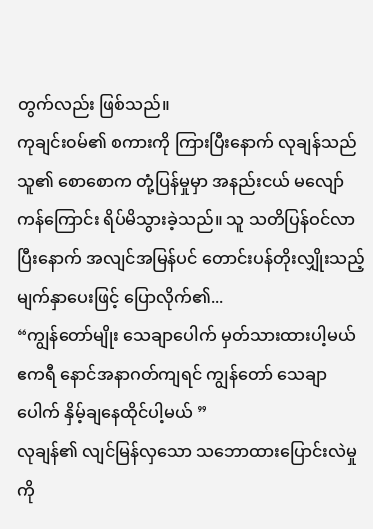တွက်လည်း ဖြစ်သည်။
ကုချင်း၀မ်၏ စကားကို ကြားပြီးနောက် လုချန်သည် သူ၏ စောစောက တုံ့ပြန်မှုမှာ အနည်းငယ် မလျော်ကန်ကြောင်း ရိပ်မိသွားခဲ့သည်။ သူ သတိပြန်ဝင်လာပြီးနောက် အလျင်အမြန်ပင် တောင်းပန်တိုးလျှိုးသည့် မျက်နှာပေးဖြင့် ပြောလိုက်၏...
“ကျွန်တော်မျိုး သေချာပေါက် မှတ်သားထားပါ့မယ် ဧကရီ နောင်အနာဂတ်ကျရင် ကျွန်တော် သေချာပေါက် နှိမ့်ချနေထိုင်ပါ့မယ် ”
လုချန်၏ လျင်မြန်လှသော သဘောထားပြောင်းလဲမှုကို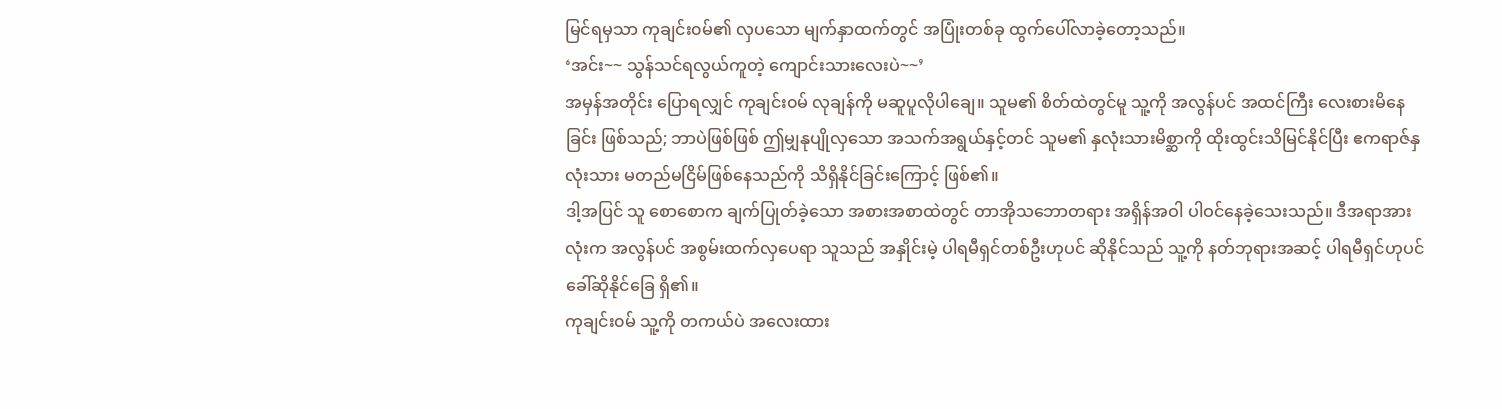မြင်ရမှသာ ကုချင်း၀မ်၏ လှပသော မျက်နှာထက်တွင် အပြုံးတစ်ခု ထွက်ပေါ်လာခဲ့တော့သည်။
‘အင်း~~ သွန်သင်ရလွယ်ကူတဲ့ ကျောင်းသားလေးပဲ~~’
အမှန်အတိုင်း ပြောရလျှင် ကုချင်း၀မ် လုချန်ကို မဆူပူလိုပါချေ။ သူမ၏ စိတ်ထဲတွင်မူ သူ့ကို အလွန်ပင် အထင်ကြီး လေးစားမိနေခြင်း ဖြစ်သည်; ဘာပဲဖြစ်ဖြစ် ဤမျှနုပျိုလှသော အသက်အရွယ်နှင့်တင် သူမ၏ နှလုံးသားမိစ္ဆာကို ထိုးထွင်းသိမြင်နိုင်ပြီး ဧကရာဇ်နှလုံးသား မတည်မငြိမ်ဖြစ်နေသည်ကို သိရှိနိုင်ခြင်းကြောင့် ဖြစ်၏။
ဒါ့အပြင် သူ စောစောက ချက်ပြုတ်ခဲ့သော အစားအစာထဲတွင် တာအိုသဘောတရား အရှိန်အဝါ ပါဝင်နေခဲ့သေးသည်။ ဒီအရာအားလုံးက အလွန်ပင် အစွမ်းထက်လှပေရာ သူသည် အနှိုင်းမဲ့ ပါရမီရှင်တစ်ဦးဟုပင် ဆိုနိုင်သည် သူ့ကို နတ်ဘုရားအဆင့် ပါရမီရှင်ဟုပင် ခေါ်ဆိုနိုင်ခြေ ရှိ၏။
ကုချင်း၀မ် သူ့ကို တကယ်ပဲ အလေးထား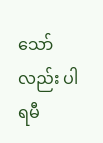သော်လည်း ပါရမီ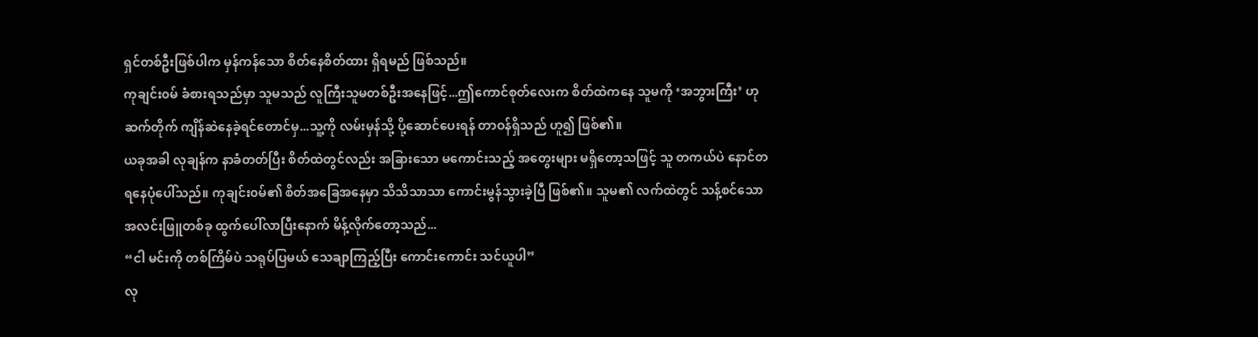ရှင်တစ်ဦးဖြစ်ပါက မှန်ကန်သော စိတ်နေစိတ်ထား ရှိရမည် ဖြစ်သည်။
ကုချင်း၀မ် ခံစားရသည်မှာ သူမသည် လူကြီးသူမတစ်ဦးအနေဖြင့်...ဤကောင်စုတ်လေးက စိတ်ထဲကနေ သူမကို ‘အဘွားကြီး’ ဟု ဆက်တိုက် ကျိန်ဆဲနေခဲ့ရင်တောင်မှ...သူ့ကို လမ်းမှန်သို့ ပို့ဆောင်ပေးရန် တာဝန်ရှိသည် ဟူ၍ ဖြစ်၏။
ယခုအခါ လုချန်က နာခံတတ်ပြီး စိတ်ထဲတွင်လည်း အခြားသော မကောင်းသည့် အတွေးများ မရှိတော့သဖြင့် သူ တကယ်ပဲ နောင်တရနေပုံပေါ်သည်။ ကုချင်း၀မ်၏ စိတ်အခြေအနေမှာ သိသိသာသာ ကောင်းမွန်သွားခဲ့ပြီ ဖြစ်၏။ သူမ၏ လက်ထဲတွင် သန့်စင်သော အလင်းဖြူတစ်ခု ထွက်ပေါ်လာပြီးနောက် မိန့်လိုက်တော့သည်...
“ငါ မင်းကို တစ်ကြိမ်ပဲ သရုပ်ပြမယ် သေချာကြည့်ပြီး ကောင်းကောင်း သင်ယူပါ”
လု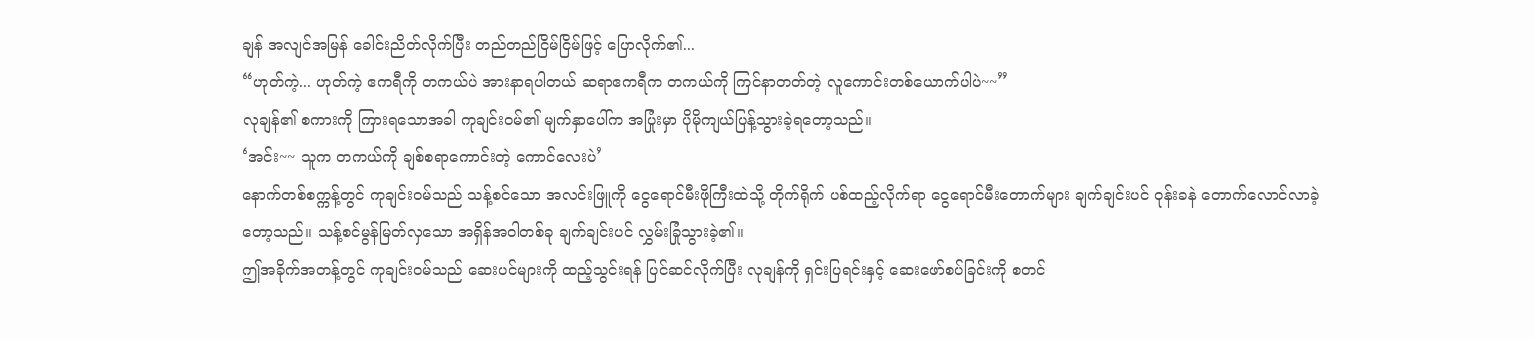ချန် အလျင်အမြန် ခေါင်းညိတ်လိုက်ပြီး တည်တည်ငြိမ်ငြိမ်ဖြင့် ပြောလိုက်၏...
“ဟုတ်ကဲ့... ဟုတ်ကဲ့ ဧကရီကို တကယ်ပဲ အားနာရပါတယ် ဆရာဧကရီက တကယ်ကို ကြင်နာတတ်တဲ့ လူကောင်းတစ်ယောက်ပါပဲ~~”
လုချန်၏ စကားကို ကြားရသောအခါ ကုချင်း၀မ်၏ မျက်နှာပေါ်က အပြုံးမှာ ပိုမိုကျယ်ပြန့်သွားခဲ့ရတော့သည်။
‘အင်း~~ သူက တကယ်ကို ချစ်စရာကောင်းတဲ့ ကောင်လေးပဲ’
နောက်တစ်စက္ကန့်တွင် ကုချင်း၀မ်သည် သန့်စင်သော အလင်းဖြူကို ငွေရောင်မီးဖိုကြီးထဲသို့ တိုက်ရိုက် ပစ်ထည့်လိုက်ရာ ငွေရောင်မီးတောက်များ ချက်ချင်းပင် ဝုန်းခနဲ တောက်လောင်လာခဲ့တော့သည်။ သန့်စင်မွန်မြတ်လှသော အရှိန်အဝါတစ်ခု ချက်ချင်းပင် လွှမ်းခြုံသွားခဲ့၏။
ဤအခိုက်အတန့်တွင် ကုချင်း၀မ်သည် ဆေးပင်များကို ထည့်သွင်းရန် ပြင်ဆင်လိုက်ပြီး လုချန်ကို ရှင်းပြရင်းနှင့် ဆေးဖော်စပ်ခြင်းကို စတင်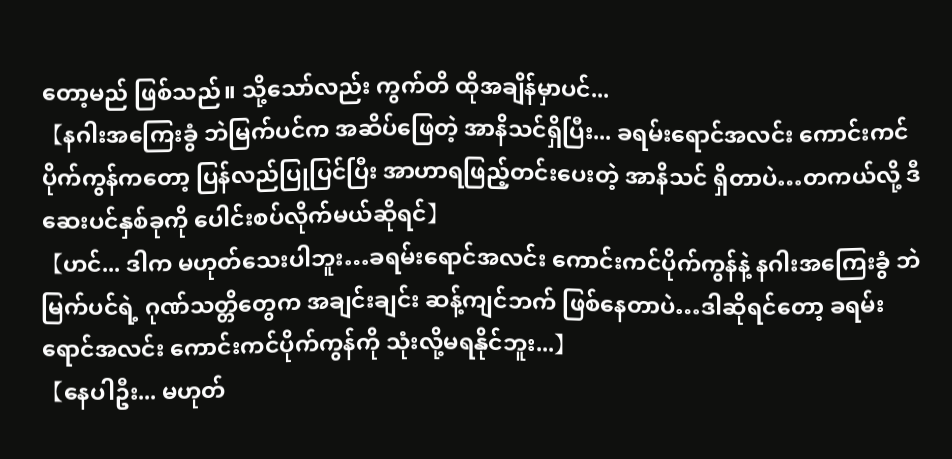တော့မည် ဖြစ်သည်။ သို့သော်လည်း ကွက်တိ ထိုအချိန်မှာပင်...
【နဂါးအကြေးခွံ ဘဲမြက်ပင်က အဆိပ်ဖြေတဲ့ အာနိသင်ရှိပြီး... ခရမ်းရောင်အလင်း ကောင်းကင်ပိုက်ကွန်ကတော့ ပြန်လည်ပြုပြင်ပြီး အာဟာရဖြည့်တင်းပေးတဲ့ အာနိသင် ရှိတာပဲ…တကယ်လို့ ဒီဆေးပင်နှစ်ခုကို ပေါင်းစပ်လိုက်မယ်ဆိုရင်】
【ဟင်... ဒါက မဟုတ်သေးပါဘူး…ခရမ်းရောင်အလင်း ကောင်းကင်ပိုက်ကွန်နဲ့ နဂါးအကြေးခွံ ဘဲမြက်ပင်ရဲ့ ဂုဏ်သတ္တိတွေက အချင်းချင်း ဆန့်ကျင်ဘက် ဖြစ်နေတာပဲ…ဒါဆိုရင်တော့ ခရမ်းရောင်အလင်း ကောင်းကင်ပိုက်ကွန်ကို သုံးလို့မရနိုင်ဘူး...】
【နေပါဦး... မဟုတ်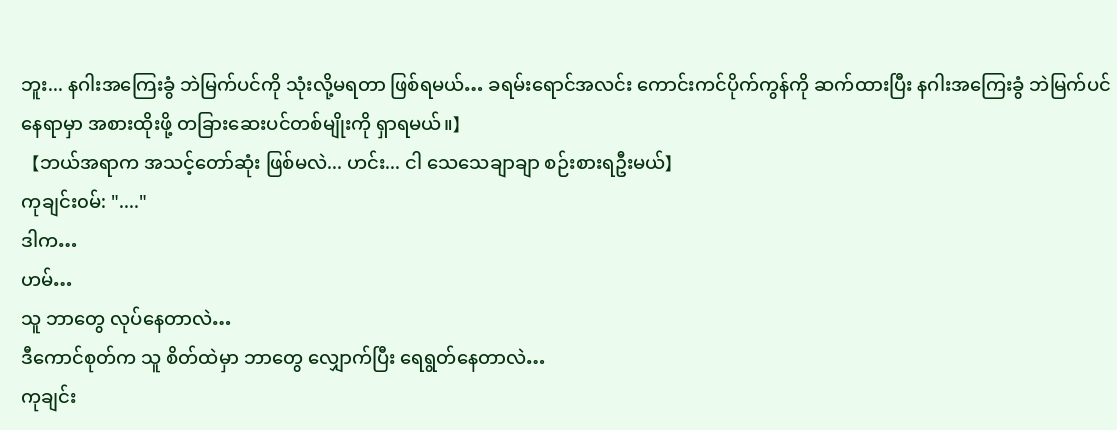ဘူး... နဂါးအကြေးခွံ ဘဲမြက်ပင်ကို သုံးလို့မရတာ ဖြစ်ရမယ်… ခရမ်းရောင်အလင်း ကောင်းကင်ပိုက်ကွန်ကို ဆက်ထားပြီး နဂါးအကြေးခွံ ဘဲမြက်ပင်နေရာမှာ အစားထိုးဖို့ တခြားဆေးပင်တစ်မျိုးကို ရှာရမယ်။】
【ဘယ်အရာက အသင့်တော်ဆုံး ဖြစ်မလဲ... ဟင်း... ငါ သေသေချာချာ စဉ်းစားရဦးမယ်】
ကုချင်း၀မ်: "...."
ဒါက…
ဟမ်…
သူ ဘာတွေ လုပ်နေတာလဲ…
ဒီကောင်စုတ်က သူ စိတ်ထဲမှာ ဘာတွေ လျှောက်ပြီး ရေရွတ်နေတာလဲ…
ကုချင်း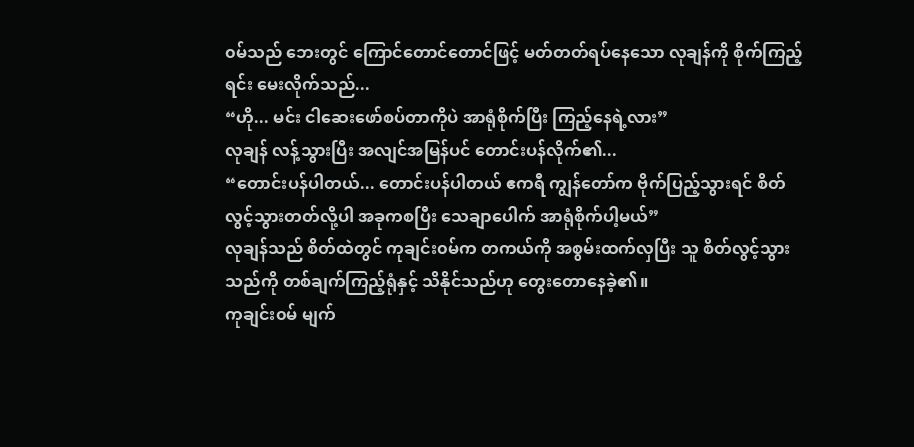၀မ်သည် ဘေးတွင် ကြောင်တောင်တောင်ဖြင့် မတ်တတ်ရပ်နေသော လုချန်ကို စိုက်ကြည့်ရင်း မေးလိုက်သည်...
“ဟို... မင်း ငါဆေးဖော်စပ်တာကိုပဲ အာရုံစိုက်ပြီး ကြည့်နေရဲ့လား”
လုချန် လန့်သွားပြီး အလျင်အမြန်ပင် တောင်းပန်လိုက်၏...
“တောင်းပန်ပါတယ်... တောင်းပန်ပါတယ် ဧကရီ ကျွန်တော်က ဗိုက်ပြည့်သွားရင် စိတ်လွင့်သွားတတ်လို့ပါ အခုကစပြီး သေချာပေါက် အာရုံစိုက်ပါ့မယ်”
လုချန်သည် စိတ်ထဲတွင် ကုချင်း၀မ်က တကယ်ကို အစွမ်းထက်လှပြီး သူ စိတ်လွင့်သွားသည်ကို တစ်ချက်ကြည့်ရုံနှင့် သိနိုင်သည်ဟု တွေးတောနေခဲ့၏။
ကုချင်း၀မ် မျက်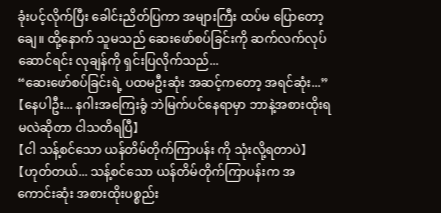ခုံးပင့်လိုက်ပြီး ခေါင်းညိတ်ပြကာ အများကြီး ထပ်မ ပြောတော့ချေ။ ထို့နောက် သူမသည် ဆေးဖော်စပ်ခြင်းကို ဆက်လက်လုပ်ဆောင်ရင်း လုချန်ကို ရှင်းပြလိုက်သည်...
“ဆေးဖော်စပ်ခြင်းရဲ့ ပထမဦးဆုံး အဆင့်ကတော့ အရင်ဆုံး...”
【နေပါဦး... နဂါးအကြေးခွံ ဘဲမြက်ပင်နေရာမှာ ဘာနဲ့အစားထိုးရမလဲဆိုတာ ငါသတိရပြီ】
【ငါ သန့်စင်သော ယန်တိမ်တိုက်ကြာပန်း ကို သုံးလို့ရတာပဲ】
【ဟုတ်တယ်... သန့်စင်သော ယန်တိမ်တိုက်ကြာပန်းက အကောင်းဆုံး အစားထိုးပစ္စည်း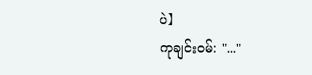ပဲ】
ကုချင်း၀မ်: "..."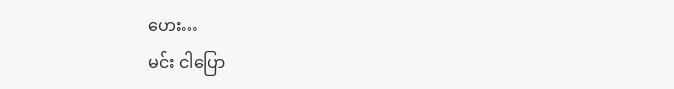ဟေး…
မင်း ငါပြော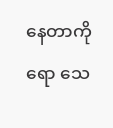နေတာကိုရော သေ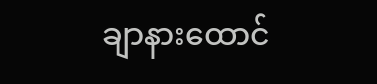ချာနားထောင်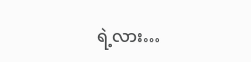ရဲ့လား…